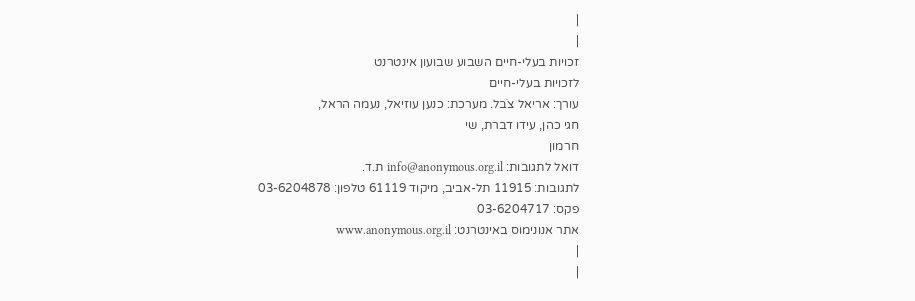|
|
זכויות בעלי-חיים השבוע שבועון אינטרנט
לזכויות בעלי-חיים
עורך: אריאל צֹבל. מערכת: כנען עוזיאל, נעמה הראל,
חגי כהן, עידו דברת, שי
חרמון
דואל לתגובות: info@anonymous.org.il ת.ד.
לתגובות: 11915 תל-אביב, מיקוד 61119 טלפון: 03-6204878
פקס: 03-6204717
אתר אנונימוס באינטרנט: www.anonymous.org.il
|
|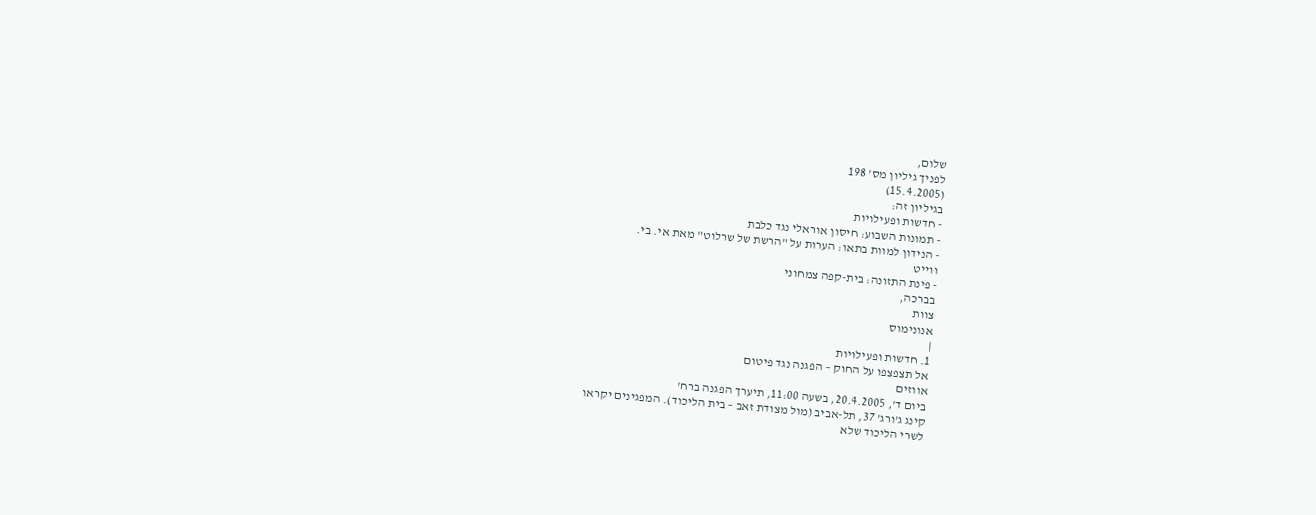שלום,
לפניך גיליון מס' 198
(15.4.2005)
בגיליון זה:
- חדשות ופעילויות
- תמונות השבוע: חיסון אוראלי נגד כלבת
- הנידון למוות בתאו: הערות על "הרשת של שרלוט" מאת אי. בי.
ווייט
- פינת התזונה: בית-קפה צמחוני
בברכה,
צוות
אנונימוס
|
1. חדשות ופעילויות
אל תצפצפו על החוק – הפגנה נגד פיטום
אווזים
ביום ד', 20.4.2005, בשעה 11:00, תיערך הפגנה ברח'
קינג ג'ורג' 37, תל-אביב (מול מצודת זאב – בית הליכוד). המפגינים יקראו
לשרי הליכוד שלא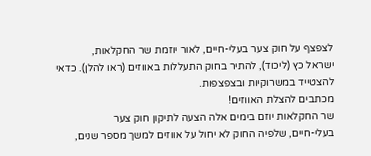לצפצף על חוק צער בעלי-חיים, לאור יוזמת שר החקלאות,
ישראל כץ (ליכוד), להתיר בחוק התעללות באווזים (ראו להלן). כדאי
להצטייד במשרוקיות ובצפצפות.
מכתבים להצלת האווזים!
שר החקלאות יוזם בימים אלה הצעה לתיקון חוק צער
בעלי-חיים, שלפיה החוק לא יחול על אווזים למשך מספר שנים,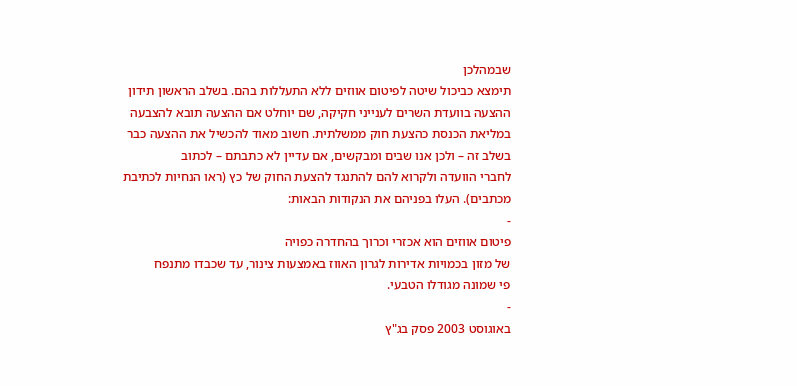שבמהלכן
תימצא כביכול שיטה לפיטום אווזים ללא התעללות בהם. בשלב הראשון תידון
ההצעה בוועדת השרים לענייני חקיקה, שם יוחלט אם ההצעה תובא להצבעה
במליאת הכנסת כהצעת חוק ממשלתית. חשוב מאוד להכשיל את ההצעה כבר
בשלב זה – ולכן אנו שבים ומבקשים, אם עדיין לא כתבתם – לכתוב
לחברי הוועדה ולקרוא להם להתנגד להצעת החוק של כץ (ראו הנחיות לכתיבת
מכתבים). העלו בפניהם את הנקודות הבאות:
-
פיטום אווזים הוא אכזרי וכרוך בהחדרה כפויה
של מזון בכמויות אדירות לגרון האווז באמצעות צינור, עד שכבדו מתנפח
פי שמונה מגודלו הטבעי.
-
באוגוסט 2003 פסק בג"ץ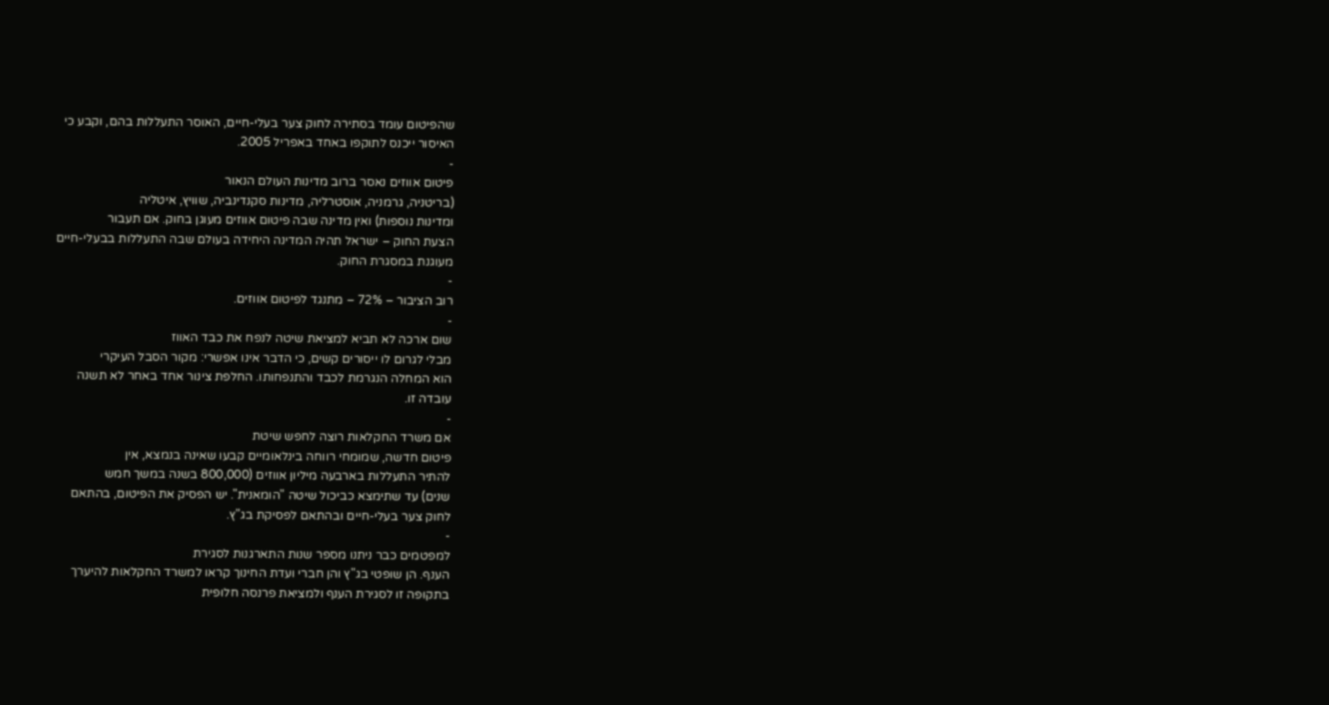שהפיטום עומד בסתירה לחוק צער בעלי-חיים, האוסר התעללות בהם, וקבע כי
האיסור ייכנס לתוקפו באחד באפריל 2005.
-
פיטום אווזים נאסר ברוב מדינות העולם הנאור
(בריטניה, גרמניה, אוסטרליה, מדינות סקנדינביה, שוויץ, איטליה
ומדינות נוספות) ואין מדינה שבה פיטום אווזים מעוגן בחוק. אם תעבור
הצעת החוק – ישראל תהיה המדינה היחידה בעולם שבה התעללות בבעלי-חיים
מעוגנת במסגרת החוק.
-
רוב הציבור – 72% – מתנגד לפיטום אווזים.
-
שום ארכה לא תביא למציאת שיטה לנפח את כבד האווז
מבלי לגרום לו ייסורים קשים, כי הדבר אינו אפשרי: מקור הסבל העיקרי
הוא המחלה הנגרמת לכבד והתנפחותו. החלפת צינור אחד באחר לא תשנה
עובדה זו.
-
אם משרד החקלאות רוצה לחפש שיטת
פיטום חדשה, שמומחי רווחה בינלאומיים קבעו שאינה בנמצא, אין
להתיר התעללות בארבעה מיליון אווזים (800,000 בשנה במשך חמש
שנים) עד שתימצא כביכול שיטה "הומאנית". יש הפסיק את הפיטום, בהתאם
לחוק צער בעלי-חיים ובהתאם לפסיקת בג"ץ.
-
למפטמים כבר ניתנו מספר שנות התארגנות לסגירת
הענף. הן שופטי בג"ץ והן חברי ועדת החינוך קראו למשרד החקלאות להיערך
בתקופה זו לסגירת הענף ולמציאת פרנסה חלופית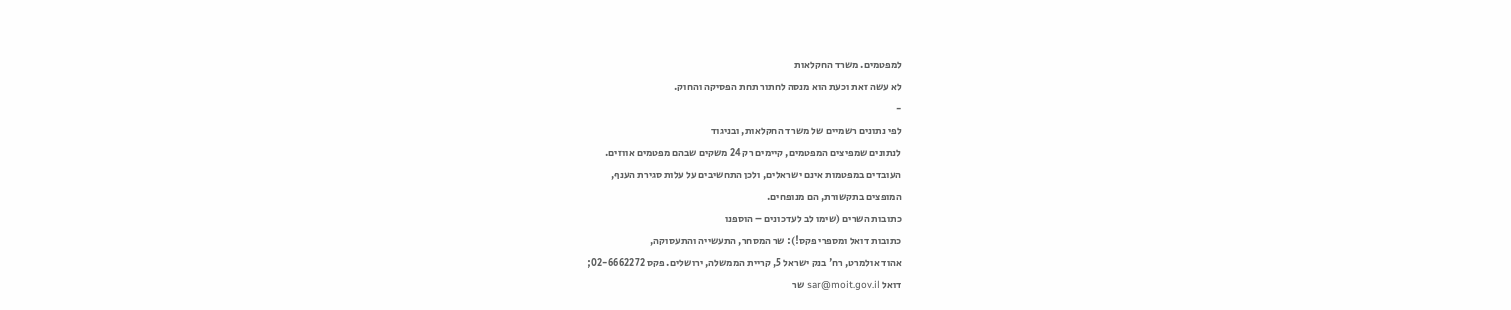למפטמים. משרד החקלאות
לא עשה זאת וכעת הוא מנסה לחתור תחת הפסיקה והחוק.
-
לפי נתונים רשמיים של משרד החקלאות, ובניגוד
לנתונים שמפיצים המפטמים, קיימים רק 24 משקים שבהם מפטמים אווזים.
העובדים במפטמות אינם ישראלים, ולכן התחשיבים על עלות סגירת הענף,
המופצים בתקשורת, הם מנופחים.
כתובות השרים (שימו לב לעדכונים – הוספנו
כתובות דואל ומספרי פקס!): שר המסחר, התעשייה והתעסוקה,
אהוד אולמרט, רח' בנק ישראל 5, קריית הממשלה, ירושלים. פקס 02-6662272;
דואל sar@moit.gov.il שר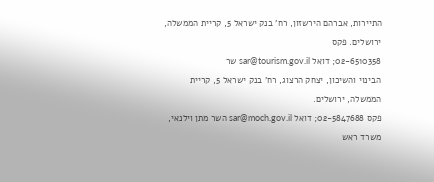התיירות, אברהם הירשזון, רח' בנק ישראל 5, קריית הממשלה, ירושלים. פקס
02-6510358; דואל sar@tourism.gov.il שר
הבינוי והשיכון, יצחק הרצוג, רח' בנק ישראל 5, קריית הממשלה, ירושלים.
פקס 02-5847688; דואל sar@moch.gov.il השר מתן וילנאי,
משרד ראש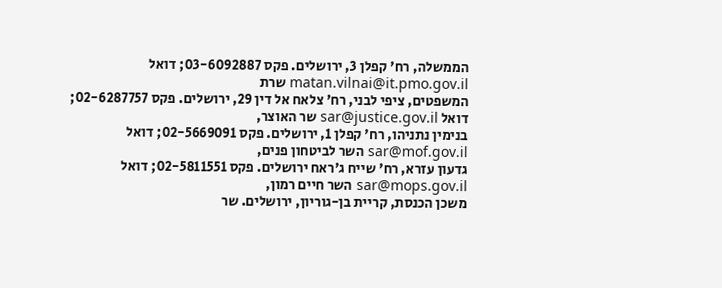הממשלה, רח' קפלן 3, ירושלים. פקס 03-6092887; דואל matan.vilnai@it.pmo.gov.il שרת
המשפטים, ציפי לבני, רח' צלאח אל דין 29, ירושלים. פקס 02-6287757;
דואל sar@justice.gov.il שר האוצר,
בנימין נתניהו, רח' קפלן 1, ירושלים. פקס 02-5669091; דואל sar@mof.gov.il השר לביטחון פנים,
גדעון עזרא, רח' שייח ג'ראח ירושלים. פקס 02-5811551; דואל sar@mops.gov.il השר חיים רמון,
משכן הכנסת, קריית בן-גוריון, ירושלים. שר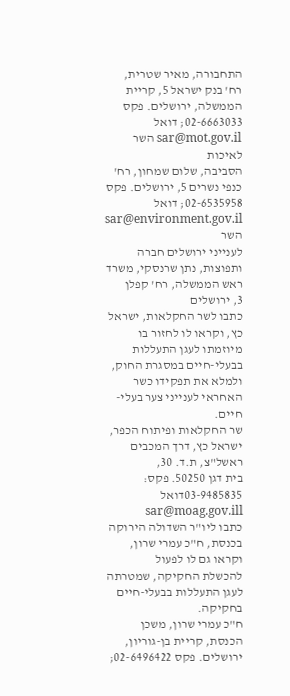התחבורה, מאיר שטרית,
רח' בנק ישראל 5, קריית הממשלה, ירושלים. פקס 02-6663033; דואל sar@mot.gov.il השר לאיכות
הסביבה, שלום שמחון, רח' כנפי נשרים 5, ירושלים. פקס 02-6535958; דואל
sar@environment.gov.il השר
לענייני ירושלים חברה ותפוצות, נתן שרנסקי, משרד ראש הממשלה, רח' קפלן
3, ירושלים
כתבו לשר החקלאות, ישראל כץ, וקראו לו לחזור בו
מיוזמתו לעגן התעללות בבעלי-חיים במסגרת החוק, ולמלא את תפקידו כשר
האחראי לענייני צער בעלי-חיים.
שר החקלאות ופיתוח הכפר, ישראל כץ, דרך המכבים ראשל"צ, ת.ד. 30,
בית דגן 50250. פקס: 03-9485835דואל sar@moag.gov.ill
כתבו ליו"ר השדולה הירוקה בכנסת, ח"כ עמרי שרון, וקראו גם לו לפעול
להכשלת החקיקה, שמטרתה לעגן התעללות בבעלי-חיים בחקיקה.
ח"כ עמרי שרון, משכן הכנסת, קריית בן-גוריון,
ירושלים. פקס 02-6496422;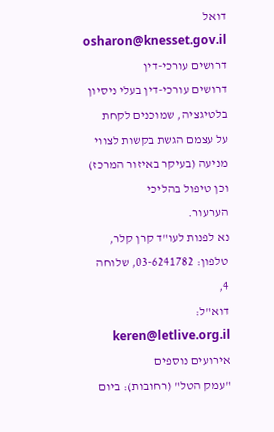דואל osharon@knesset.gov.il
דרושים עורכי-דין
דרושים עורכי-דין בעלי ניסיון בלטיגציה, שמוכנים לקחת
על עצמם הגשת בקשות לצווי מניעה (בעיקר באיזור המרכז) וכן טיפול בהליכי
הערעור.
נא לפנות לעו"ד קרן קלר, טלפון: 03-6241782, שלוחה 4,
דוא"ל: keren@letlive.org.il
אירועים נוספים
"עמק הטל" (רחובות): ביום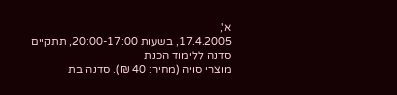א',
17.4.2005, בשעות 20:00-17:00, תתקיים סדנה ללימוד הכנת
מוצרי סויה (מחיר: 40 ₪). סדנה בת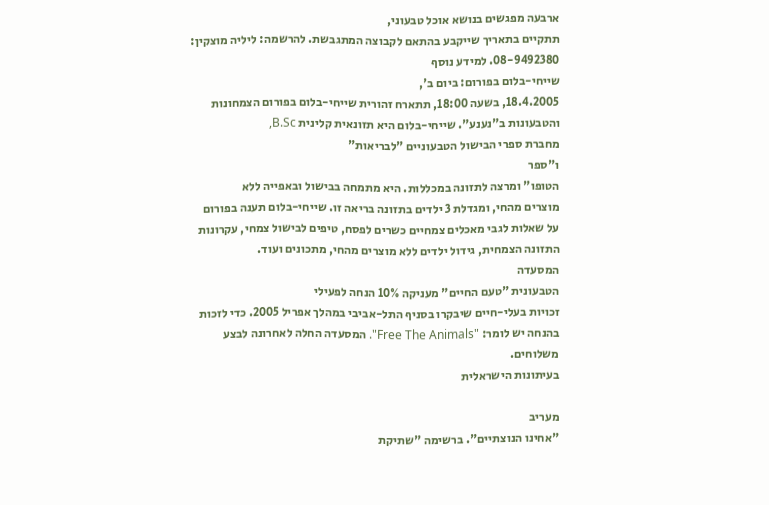ארבעה מפגשים בנושא אוכל טבעוני,
תתקיים בתאריך שייקבע בהתאם לקבוצה המתגבשת. להרשמה: ליליה מוצקין:
08-9492380. למידע נוסף
שייחי-בלום בפורום: ביום ב',
18.4.2005, בשעה 18:00, תתארח זהורית שייחי-בלום בפורום הצמחונות
והטבעונות ב"נענע". שייחי-בלום היא תזונאית קלינית B.Sc,
מחברת ספרי הבישול הטבעוניים "לבריאות"
ו"ספר
הטופו" ומרצה לתזונה במכללות. היא מתמחה בבישול ובאפייה ללא
מוצרים מהחי, ומגדלת 3 ילדים בתזונה בריאה זו. שייחי-בלום תענה בפורום
על שאלות לגבי מאכלים צמחיים כשרים לפסח, טיפים לבישול צמחי, עקרונות
התזונה הצמחית, גידול ילדים ללא מוצרים מהחי, מתכונים ועוד.
המסעדה
הטבעונית "טעם החיים" מעניקה 10% הנחה לפעילי
זכויות בעלי-חיים שיבקרו בסניף התל-אביבי במהלך אפריל 2005. כדי לזכות
בהנחה יש לומר: "Free The Animals". המסעדה החלה לאחרונה לבצע
משלוחים.
בעיתונות הישראלית

מעריב
"אחינו הנוצתיים". ברשימה "שתיקת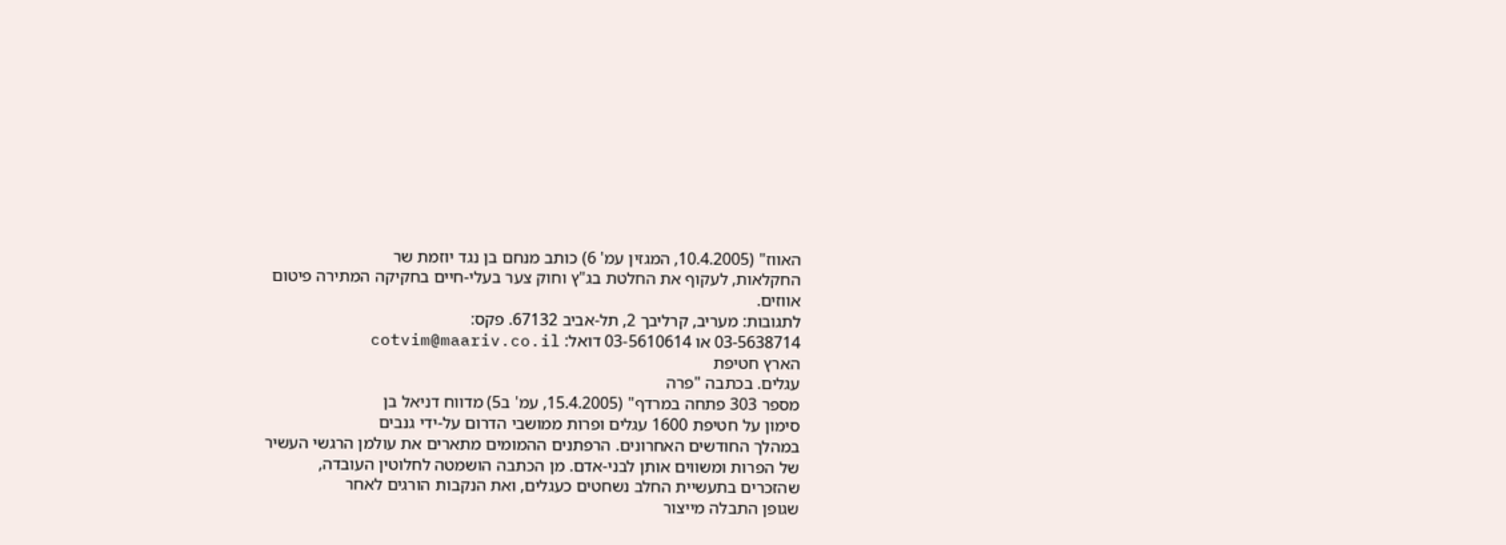האווז" (10.4.2005, המגזין עמ' 6) כותב מנחם בן נגד יוזמת שר
החקלאות, לעקוף את החלטת בג"ץ וחוק צער בעלי-חיים בחקיקה המתירה פיטום
אווזים.
לתגובות: מעריב, קרליבך 2, תל-אביב 67132. פקס:
03-5638714 או 03-5610614 דואל: cotvim@maariv.co.il
הארץ חטיפת
עגלים. בכתבה "פרה
מספר 303 פתחה במרדף" (15.4.2005, עמ' ב5) מדווח דניאל בן
סימון על חטיפת 1600 עגלים ופרות ממושבי הדרום על-ידי גנבים
במהלך החודשים האחרונים. הרפתנים ההמומים מתארים את עולמן הרגשי העשיר
של הפרות ומשווים אותן לבני-אדם. מן הכתבה הושמטה לחלוטין העובדה,
שהזכרים בתעשיית החלב נשחטים כעגלים, ואת הנקבות הורגים לאחר
שגופן התבלה מייצור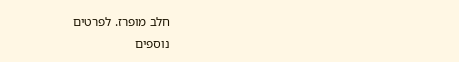חלב מופרז. לפרטים
נוספים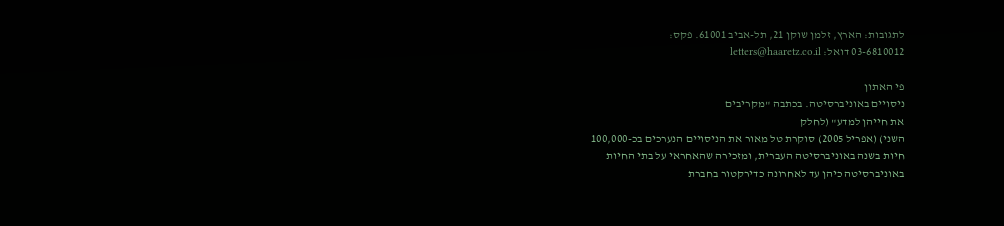לתגובות: הארץ, זלמן שוקן 21, תל-אביב 61001. פקס:
03-6810012 דואל: letters@haaretz.co.il

פי האתון
ניסויים באוניברסיטה. בכתבה "מקריבים
את חייהן למדע" (לחלק
השני) (אפריל 2005) סוקרת טל מאור את הניסויים הנערכים בכ-100,000
חיות בשנה באוניברסיטה העברית, ומזכירה שהאחראי על בתי החיות
באוניברסיטה כיהן עד לאחרונה כדירקטור בחברת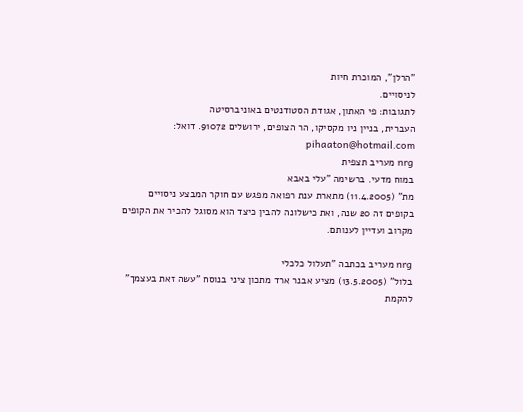"הרלן", המוכרת חיות
לניסויים.
לתגובות: פי האתון, אגודת הסטודנטים באוניברסיטה
העברית, בניין ניו מקסיקו, הר הצופים, ירושלים 91072. דואל: pihaaton@hotmail.com
nrg מעריב תצפית
במוח מדעי. ברשימה "עלי באבא
מת" (11.4.2005) מתארת ענת רפואה מפגש עם חוקר המבצע ניסויים
בקופים זה 20 שנה, ואת כישלונה להבין כיצד הוא מסוגל להכיר את הקופים
מקרוב ועדיין לענותם.

nrg מעריב בכתבה "תעלול כלכלי
בלול" (13.5.2005) מציע אבנר ארד מתכון ציני בנוסח "עשה זאת בעצמך"
להקמת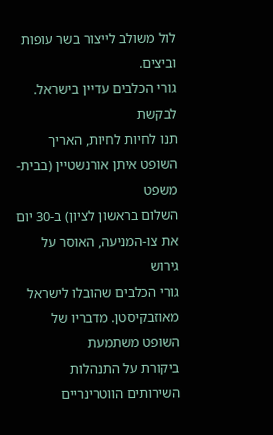לול משולב לייצור בשר עופות וביצים.
גורי הכלבים עדיין בישראל. לבקשת
תנו לחיות לחיות, האריך השופט איתן אורנשטיין (בבית-משפט
השלום בראשון לציון) ב-30 יום את צו-המניעה, האוסר על גירוש
גורי הכלבים שהובלו לישראל מאוזבקיסטן. מדבריו של השופט משתמעת
ביקורת על התנהלות השירותים הווטרינריים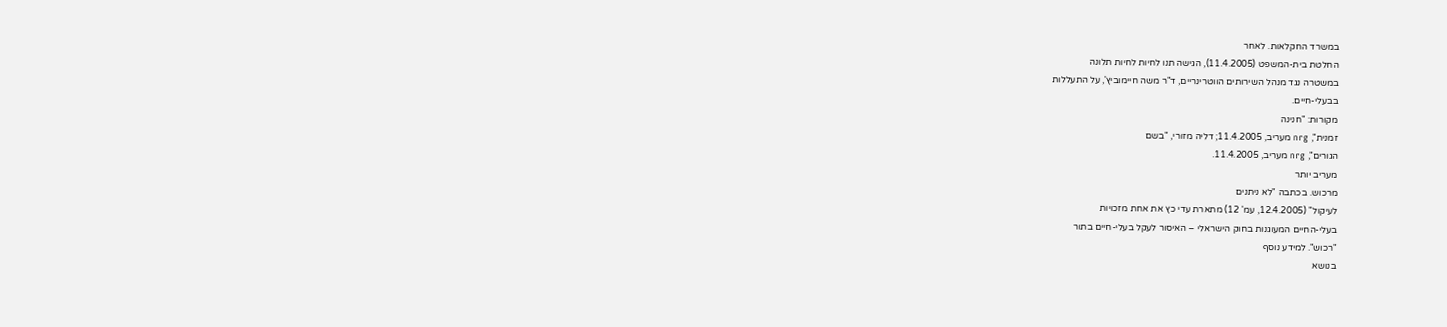במשרד החקלאות. לאחר
החלטת בית-המשפט (11.4.2005), הגישה תנו לחיות לחיות תלונה
במשטרה נגד מנהל השירותים הווטרינריים, ד"ר משה חיימוביץ', על התעללות
בבעלי-חיים.
מקורות: "חנינה
זמנית", nrg מעריב, 11.4.2005; דליה מזורי, "בשם
הגורים", nrg מעריב, 11.4.2005.
מעריב יותר
מרכוש. בכתבה "לא ניתנים
לעיקול" (12.4.2005, עמ' 12) מתארת עדי כץ את אחת מזכויות
בעלי-החיים המעוגנות בחוק הישראלי – האיסור לעקל בעלי-חיים בתור
"רכוש". למידע נוסף
בנושא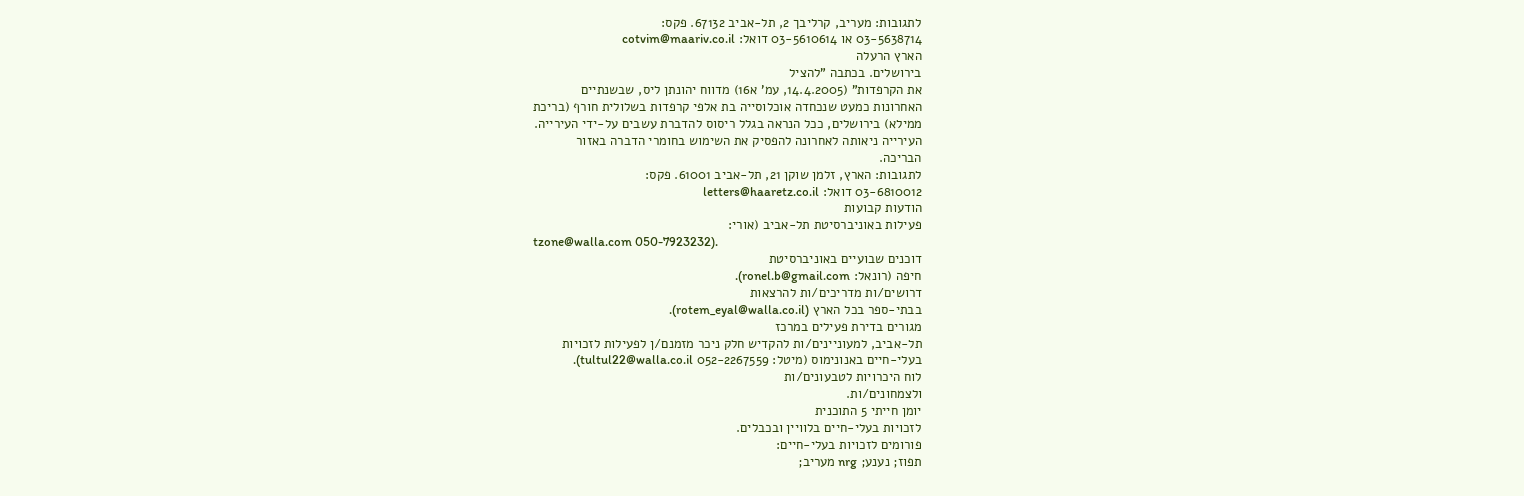לתגובות: מעריב, קרליבך 2, תל-אביב 67132. פקס:
03-5638714 או 03-5610614 דואל: cotvim@maariv.co.il
הארץ הרעלה
בירושלים. בכתבה "להציל
את הקרפדות" (14.4.2005, עמ' א16) מדווח יהונתן ליס, שבשנתיים
האחרונות כמעט שנכחדה אוכלוסייה בת אלפי קרפדות בשלולית חורף (בריכת
ממילא) בירושלים, ככל הנראה בגלל ריסוס להדברת עשבים על-ידי העירייה.
העירייה ניאותה לאחרונה להפסיק את השימוש בחומרי הדברה באזור
הבריכה.
לתגובות: הארץ, זלמן שוקן 21, תל-אביב 61001. פקס:
03-6810012 דואל: letters@haaretz.co.il
הודעות קבועות
פעילות באוניברסיטת תל-אביב (אורי:
tzone@walla.com 050-7923232).
דוכנים שבועיים באוניברסיטת
חיפה (רונאל: ronel.b@gmail.com).
דרושים/ות מדריכים/ות להרצאות
בבתי-ספר בכל הארץ (rotem_eyal@walla.co.il).
מגורים בדירת פעילים במרכז
תל-אביב, למעוניינים/ות להקדיש חלק ניכר מזמנם/ן לפעילות לזכויות
בעלי-חיים באנונימוס (מיטל: 052-2267559 tultul22@walla.co.il).
לוח היכרויות לטבעונים/ות
ולצמחונים/ות.
יומן חייתי 5 התוכנית
לזכויות בעלי-חיים בלוויין ובכבלים.
פורומים לזכויות בעלי-חיים:
תפוז; נענע; nrg מעריב;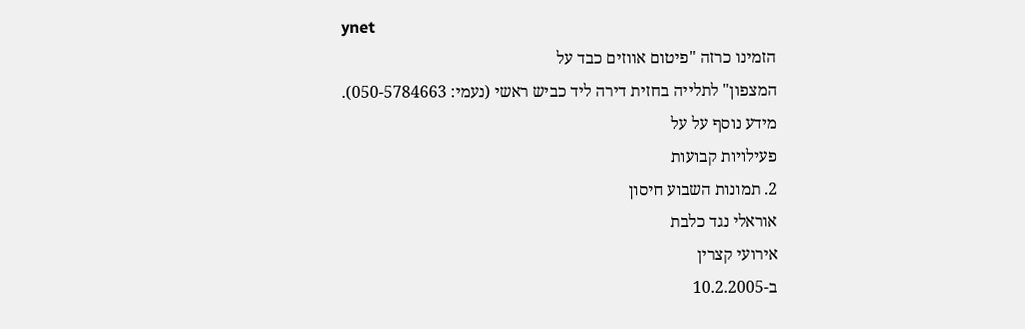ynet
הזמינו כרזה "פיטום אווזים כבד על
המצפון" לתלייה בחזית דירה ליד כביש ראשי (נעמי: 050-5784663).
מידע נוסף על על
פעילויות קבועות
2. תמונות השבוע חיסון
אוראלי נגד כלבת
אירועי קצרין
ב-10.2.2005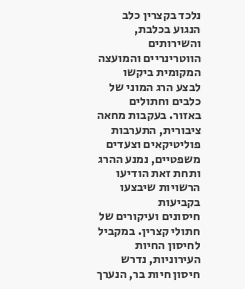נלכד בקצרין כלב הנגוע בכלבת, והשירותים
הווטרינריים והמועצה המקומית ביקשו לבצע הרג המוני של כלבים וחתולים
באזור. בעקבות מחאה ציבורית, התערבות פוליטיקאים וצעדים
משפטיים, נמנע ההרג ותחת זאת הודיעו הרשויות שיבצעו בקביעות
חיסונים ועיקורים של חתולי קצרין. במקביל לחיסון החיות העירוניות, נדרש
חיסון חיות בר, הנערך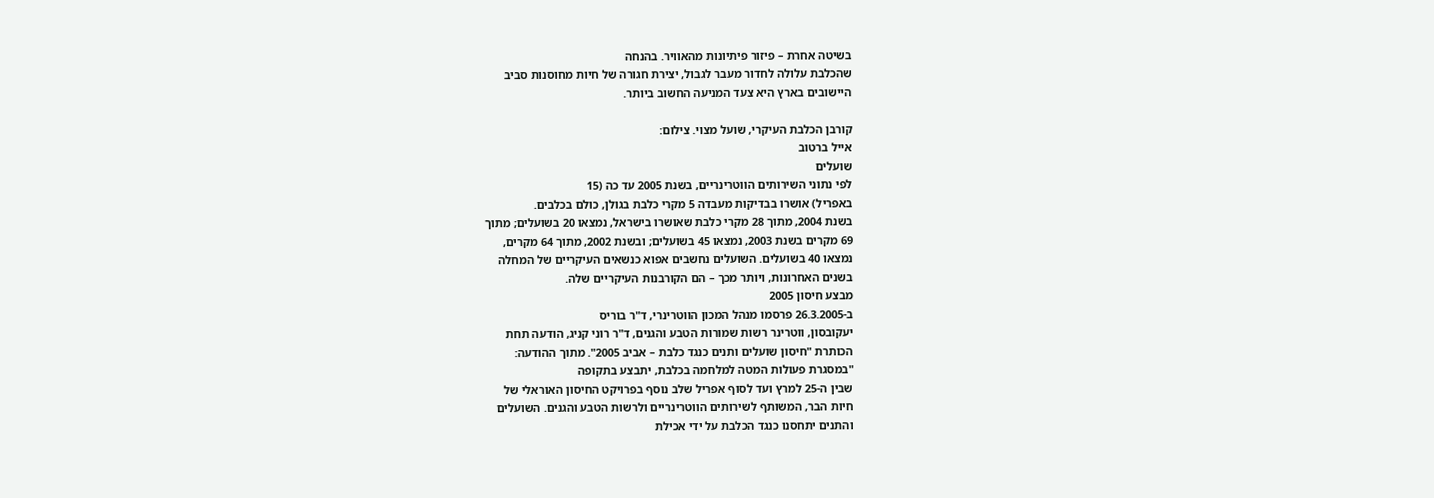בשיטה אחרת – פיזור פיתיונות מהאוויר. בהנחה
שהכלבת עלולה לחדור מעבר לגבול, יצירת חגורה של חיות מחוסנות סביב
היישובים בארץ היא צעד המניעה החשוב ביותר.

קורבן הכלבת העיקרי, שועל מצוי. צילום:
אייל ברטוב
שועלים
לפי נתוני השירותים הווטרינריים, בשנת 2005 עד כה (15
באפריל) אושרו בבדיקות מעבדה 5 מקרי כלבת בגולן, כולם בכלבים.
בשנת 2004, מתוך 28 מקרי כלבת שאושרו בישראל, נמצאו 20 בשועלים; מתוך
69 מקרים בשנת 2003, נמצאו 45 בשועלים; ובשנת 2002, מתוך 64 מקרים,
נמצאו 40 בשועלים. השועלים נחשבים אפוא כנשאים העיקריים של המחלה
בשנים האחרונות, ויותר מכך – הם הקורבנות העיקריים שלה.
מבצע חיסון 2005
ב-26.3.2005 פרסמו מנהל המכון הווטרינרי, ד"ר בוריס
יעקובסון, ווטרינר רשות שמורות הטבע והגנים, ד"ר רוני קניג, הודעה תחת
הכותרת "חיסון שועלים ותנים כנגד כלבת – אביב 2005". מתוך ההודעה:
"במסגרת פעולות המטה למלחמה בכלבת, יתבצע בתקופה
שבין ה-25 למרץ ועד לסוף אפריל שלב נוסף בפרויקט החיסון האוראלי של
חיות הבר, המשותף לשירותים הווטרינריים ולרשות הטבע והגנים. השועלים
והתנים יתחסנו כנגד הכלבת על ידי אכילת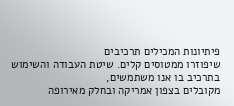פיתיונות המכילים תרכיבים
שיפוזרו ממטוסים קלים. שיטת העבודה והשימוש בתרכיב בו אנו משתמשים,
מקובלים בצפון אמריקה ובחלק מאירופה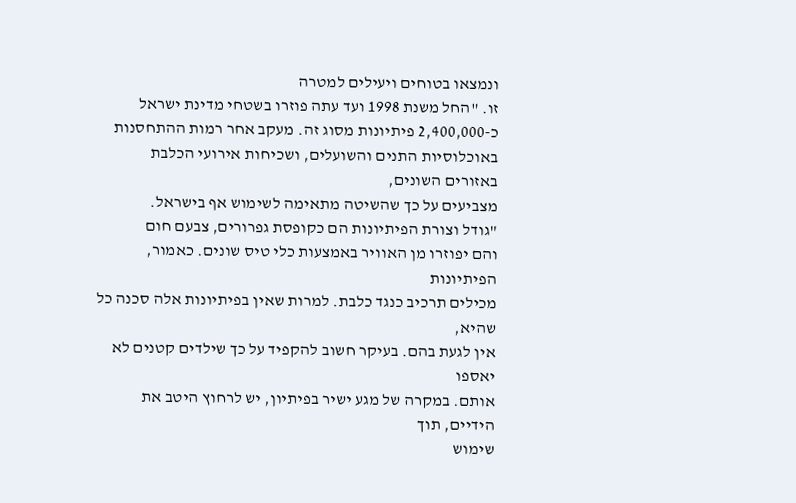ונמצאו בטוחים ויעילים למטרה
זו. "החל משנת 1998 ועד עתה פוזרו בשטחי מדינת ישראל
כ-2,400,000 פיתיונות מסוג זה. מעקב אחר רמות ההתחסנות
באוכלוסיות התנים והשועלים, ושכיחות אירועי הכלבת באזורים השונים,
מצביעים על כך שהשיטה מתאימה לשימוש אף בישראל.
"גודל וצורת הפיתיונות הם כקופסת גפרורים, צבעם חום
והם יפוזרו מן האוויר באמצעות כלי טיס שונים. כאמור, הפיתיונות
מכילים תרכיב כנגד כלבת. למרות שאין בפיתיונות אלה סכנה כל שהיא,
אין לגעת בהם. בעיקר חשוב להקפיד על כך שילדים קטנים לא יאספו
אותם. במקרה של מגע ישיר בפיתיון, יש לרחוץ היטב את הידיים, תוך
שימוש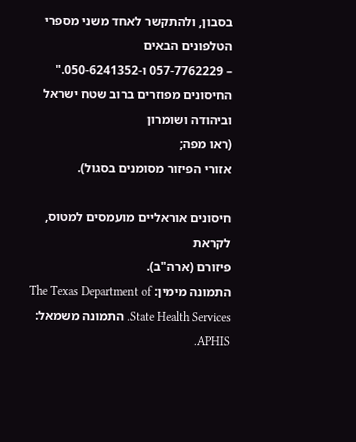בסבון, ולהתקשר לאחד משני מספרי הטלפונים הבאים
– 057-7762229 ו-050-6241352."
החיסונים מפוזרים ברוב שטח ישראל וביהודה ושומרון
(ראו מפה;
אזורי הפיזור מסומנים בסגול).

חיסונים אוראליים מועמסים למטוס, לקראת
פיזורם (ארה"ב).
התמונה מימין: The Texas Department of
State Health Services. התמונה משמאל: APHIS.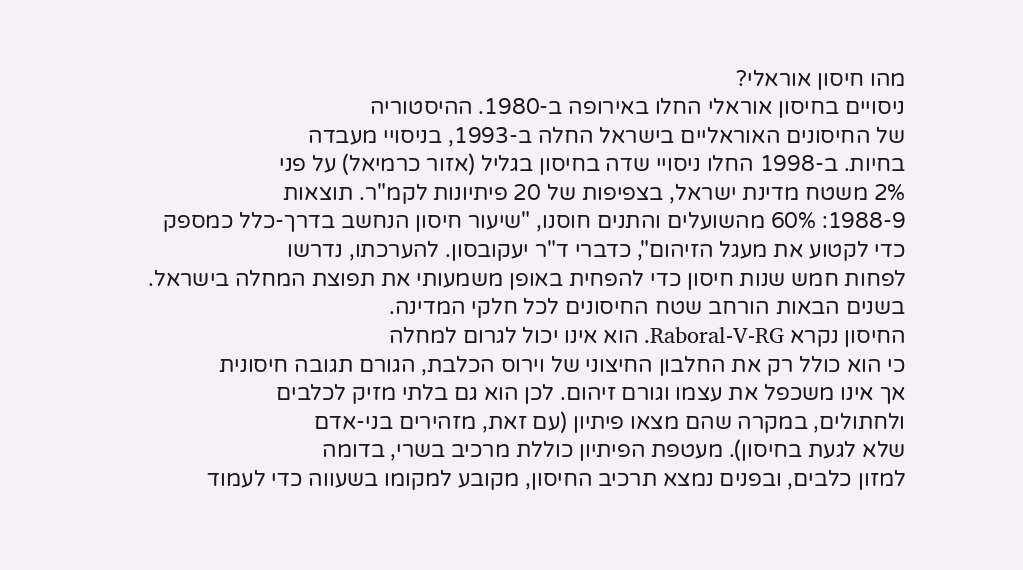מהו חיסון אוראלי?
ניסויים בחיסון אוראלי החלו באירופה ב-1980. ההיסטוריה
של החיסונים האוראליים בישראל החלה ב-1993, בניסויי מעבדה
בחיות. ב-1998 החלו ניסויי שדה בחיסון בגליל (אזור כרמיאל) על פני
2% משטח מדינת ישראל, בצפיפות של 20 פיתיונות לקמ"ר. תוצאות
1988-9: 60% מהשועלים והתנים חוסנו, "שיעור חיסון הנחשב בדרך-כלל כמספק
כדי לקטוע את מעגל הזיהום", כדברי ד"ר יעקובסון. להערכתו, נדרשו
לפחות חמש שנות חיסון כדי להפחית באופן משמעותי את תפוצת המחלה בישראל.
בשנים הבאות הורחב שטח החיסונים לכל חלקי המדינה.
החיסון נקרא Raboral-V-RG. הוא אינו יכול לגרום למחלה
כי הוא כולל רק את החלבון החיצוני של וירוס הכלבת, הגורם תגובה חיסונית
אך אינו משכפל את עצמו וגורם זיהום. לכן הוא גם בלתי מזיק לכלבים
ולחתולים, במקרה שהם מצאו פיתיון (עם זאת, מזהירים בני-אדם
שלא לגעת בחיסון). מעטפת הפיתיון כוללת מרכיב בשרי, בדומה
למזון כלבים, ובפנים נמצא תרכיב החיסון, מקובע למקומו בשעווה כדי לעמוד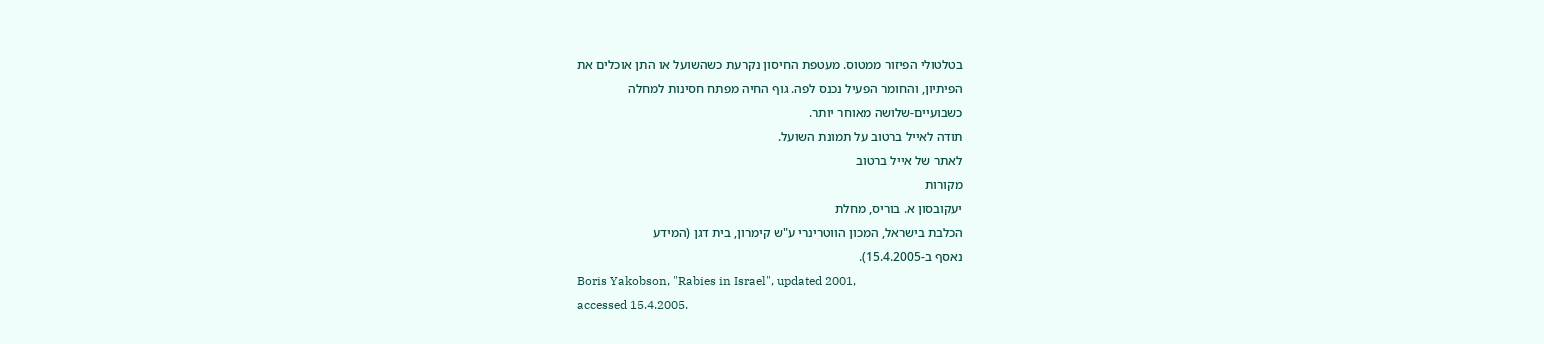בטלטולי הפיזור ממטוס. מעטפת החיסון נקרעת כשהשועל או התן אוכלים את
הפיתיון, והחומר הפעיל נכנס לפה. גוף החיה מפתח חסינות למחלה
כשבועיים-שלושה מאוחר יותר.
תודה לאייל ברטוב על תמונת השועל.
לאתר של אייל ברטוב
מקורות
יעקובסון א. בוריס, מחלת
הכלבת בישראל, המכון הווטרינרי ע"ש קימרון, בית דגן (המידע
נאסף ב-15.4.2005).
Boris Yakobson, "Rabies in Israel", updated 2001,
accessed 15.4.2005.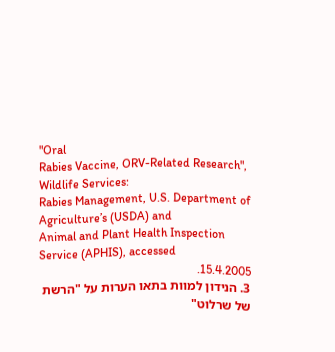"Oral
Rabies Vaccine, ORV-Related Research", Wildlife Services:
Rabies Management, U.S. Department of Agriculture’s (USDA) and
Animal and Plant Health Inspection Service (APHIS), accessed
15.4.2005.
3. הנידון למוות בתאו הערות על "הרשת
של שרלוט"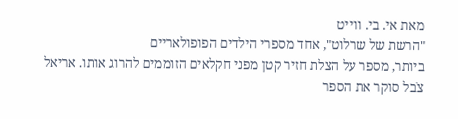מאת אי. בי. ווייט
"הרשת של שרלוט", אחד מספרי הילדים הפופולאריים
ביותר, מספר על הצלת חזיר קטן מפני חקלאים הזוממים להרוג אותו. אריאל
צֹבל סוקר את הספר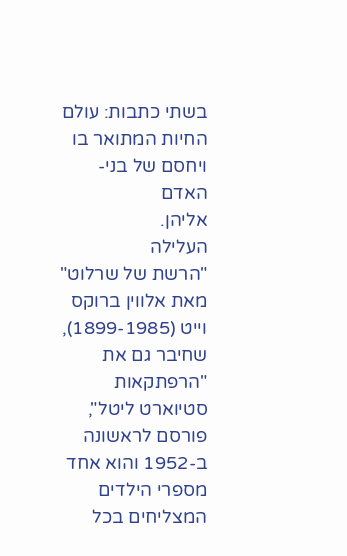בשתי כתבות: עולם החיות המתואר בו ויחסם של בני-האדם
אליהן.
העלילה
"הרשת של שרלוט" מאת אלווין ברוקס וייט (1899-1985),
שחיבר גם את "הרפתקאות סטיוארט ליטל", פורסם לראשונה ב-1952 והוא אחד
מספרי הילדים המצליחים בכל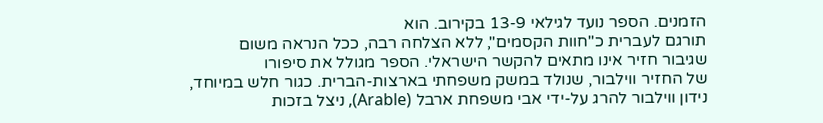הזמנים. הספר נועד לגילאי 13-9 בקירוב. הוא
תורגם לעברית כ"חוות הקסמים", ללא הצלחה רבה, ככל הנראה משום
שגיבור חזיר אינו מתאים להקשר הישראלי. הספר מגולל את סיפורו
של החזיר ווילבור, שנולד במשק משפחתי בארצות-הברית. כגור חלש במיוחד,
נידון ווילבור להרג על-ידי אבי משפחת ארבל (Arable), ניצל בזכות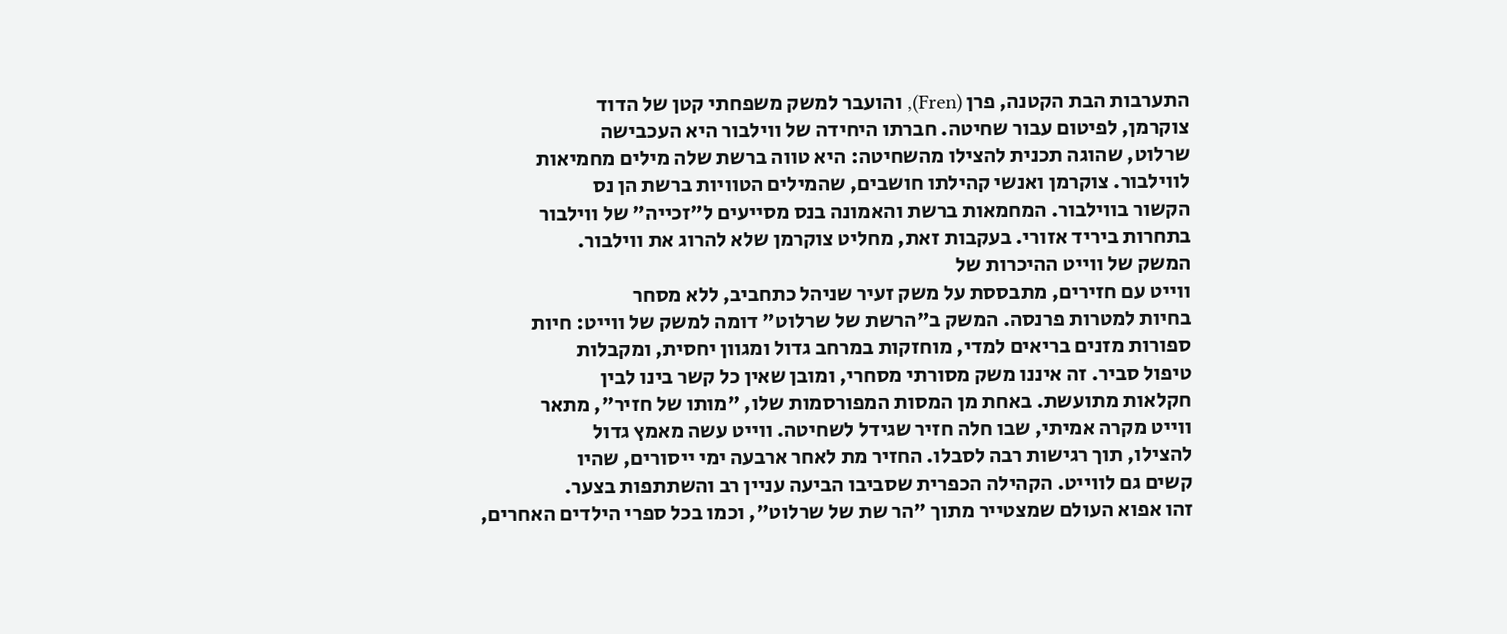התערבות הבת הקטנה, פרן (Fren), והועבר למשק משפחתי קטן של הדוד
צוקרמן, לפיטום עבור שחיטה. חברתו היחידה של ווילבור היא העכבישה
שרלוט, שהוגה תכנית להצילו מהשחיטה: היא טווה ברשת שלה מילים מחמיאות
לווילבור. צוקרמן ואנשי קהילתו חושבים, שהמילים הטוויות ברשת הן נס
הקשור בווילבור. המחמאות ברשת והאמונה בנס מסייעים ל"זכייה" של ווילבור
בתחרות ביריד אזורי. בעקבות זאת, מחליט צוקרמן שלא להרוג את ווילבור.
המשק של ווייט ההיכרות של
ווייט עם חזירים, מתבססת על משק זעיר שניהל כתחביב, ללא מסחר
בחיות למטרות פרנסה. המשק ב"הרשת של שרלוט" דומה למשק של ווייט: חיות
ספורות מזנים בריאים למדי, מוחזקות במרחב גדול ומגוון יחסית, ומקבלות
טיפול סביר. זה איננו משק מסורתי מסחרי, ומובן שאין כל קשר בינו לבין
חקלאות מתועשת. באחת מן המסות המפורסמות שלו, "מותו של חזיר", מתאר
ווייט מקרה אמיתי, שבו חלה חזיר שגידל לשחיטה. ווייט עשה מאמץ גדול
להצילו, תוך רגישות רבה לסבלו. החזיר מת לאחר ארבעה ימי ייסורים, שהיו
קשים גם לווייט. הקהילה הכפרית שסביבו הביעה עניין רב והשתתפות בצער.
זהו אפוא העולם שמצטייר מתוך "הר שת של שרלוט", וכמו בכל ספרי הילדים האחרים,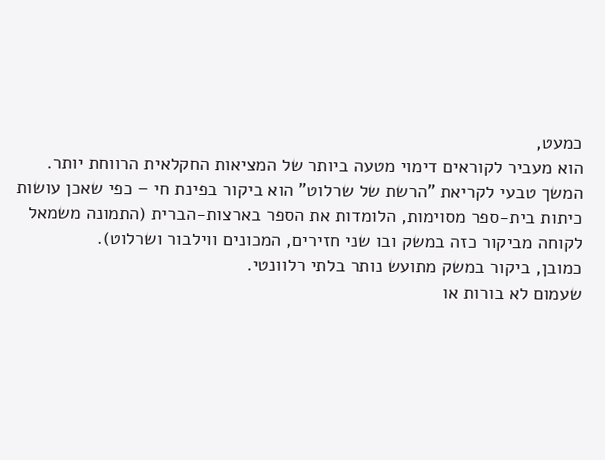כמעט,
הוא מעביר לקוראים דימוי מטעה ביותר של המציאות החקלאית הרווחת יותר.
המשך טבעי לקריאת "הרשת של שרלוט" הוא ביקור בפינת חי – כפי שאכן עושות
כיתות בית-ספר מסוימות, הלומדות את הספר בארצות-הברית (התמונה משמאל
לקוחה מביקור כזה במשק ובו שני חזירים, המכונים ווילבור ושרלוט).
כמובן, ביקור במשק מתועש נותר בלתי רלוונטי.
שעמום לא בורות או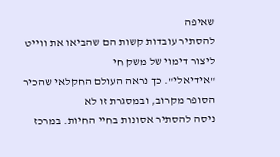שאיפה
להסתיר עובדות קשות הם שהביאו את ווייט ליצור דימוי של משק חי
"אידיאלי". כך נראה העולם החקלאי שהכיר הסופר מקרוב, ובמסגרת זו לא
ניסה להסתיר אסונות בחיי החיות. במרכז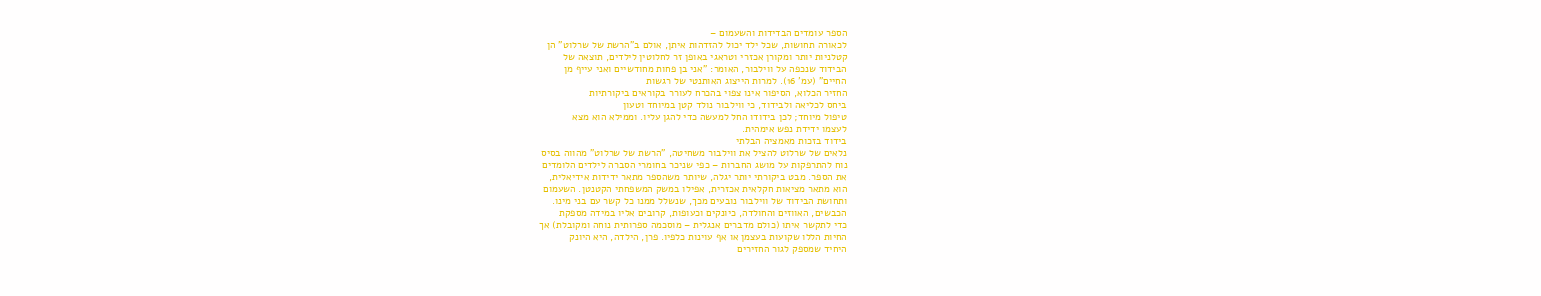הספר עומדים הבדידות והשעמום –
לכאורה תחושות, שכל ילד יכול להזדהות איתן, אולם ב"הרשת של שרלוט" הן
קטלניות יותר ומקורן אכזרי וטראגי באופן זר לחלוטין לילדים, תוצאה של
הבידוד שנכפה על ווילבור, האומר: "אני בן פחות מחודשיים ואני עייף מן
החיים" (עמ' 16). למרות הייצוג האותנטי של רגשות
החזיר הכלוא, הסיפור אינו צפוי בהכרח לעורר בקוראים ביקורתיות
ביחס לכליאה ולבידוד, כי ווילבור נולד קטן במיוחד וטעון
טיפול מיוחד; לכן בידודו החל למעשה כדי להגן עליו. וממילא הוא מצא
לעצמו ידידת נפש אימהית.
בידוד בזכות מאמציה הבלתי
נלאים של שרלוט להציל את ווילבור משחיטה, "הרשת של שרלוט" מהווה בסיס
נוח להתרפקות על מושג החברות – כפי שניכר בחומרי הסברה לילדים הלומדים
את הספר. מבט ביקורתי יותר יגלה, שיותר משהספר מתאר ידידות אידיאלית,
הוא מתאר מציאות חקלאית אכזרית, אפילו במשק המשפחתי הקטנטן. השעמום
ותחושת הבידוד של ווילבור נובעים מכך, שנשלל ממנו כל קשר עם בני מינו.
הכבשים, האווזים והחולדה, כיונקים וכעופות, קרובים אליו במידה מספקת
כדי לתקשר איתו (כולם מדברים אנגלית – מוסכמה ספרותית נוחה ומקובלת) אך
החיות הללו שקועות בעצמן או אף עוינות כלפיו. פרן, הילדה, היא היונק
היחיד שמספק לגור החזירים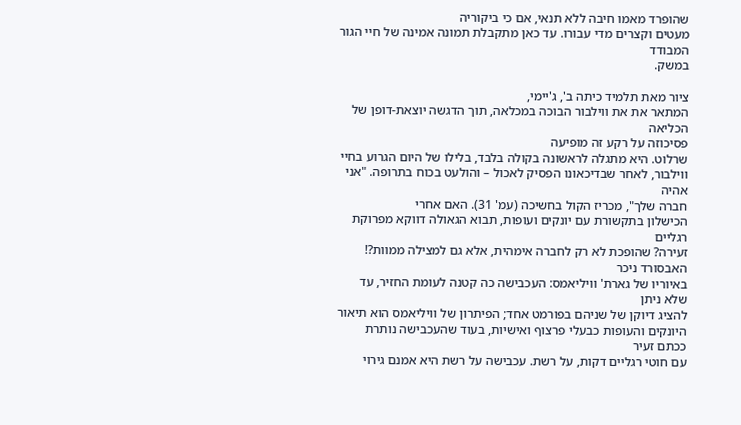שהופרד מאמו חיבה ללא תנאי, אם כי ביקוריה
מעטים וקצרים מדי עבורו. עד כאן מתקבלת תמונה אמינה של חיי הגור המבודד
במשק.

ציור מאת תלמיד כיתה ב', ג'יימי,
המתאר את את ווילבור הבוכה במכלאה, תוך הדגשה יוצאת-דופן של
הכליאה
פסיכוזה על רקע זה מופיעה
שרלוט. היא מתגלה לראשונה בקולה בלבד, בלילו של היום הגרוע בחיי
ווילבור, לאחר שבדיכאונו הפסיק לאכול – והולעט בכוח בתרופה. "אני אהיה
חברה שלך", מכריז הקול בחשיכה (עמ' 31). האם אחרי
הכישלון בתקשורת עם יונקים ועופות, תבוא הגאולה דווקא מפרוקת רגליים
זעירה? שהופכת לא רק לחברה אימהית, אלא גם למצילה ממוות?! האבסורד ניכר
באיוריו של גארת' וויליאמס: העכבישה כה קטנה לעומת החזיר, עד שלא ניתן
להציג דיוקן של שניהם בפורמט אחד; הפיתרון של וויליאמס הוא תיאור
היונקים והעופות כבעלי פרצוף ואישיות, בעוד שהעכבישה נותרת ככתם זעיר
עם חוטי רגליים דקות, על רשת. עכבישה על רשת היא אמנם גירוי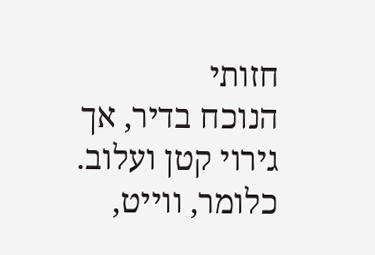חזותי
הנוכח בדיר, אך גירוי קטן ועלוב. כלומר, ווייט,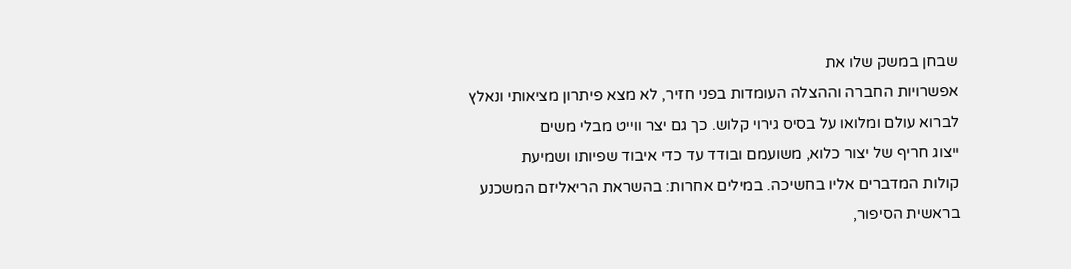שבחן במשק שלו את
אפשרויות החברה וההצלה העומדות בפני חזיר, לא מצא פיתרון מציאותי ונאלץ
לברוא עולם ומלואו על בסיס גירוי קלוש. כך גם יצר ווייט מבלי משים
ייצוג חריף של יצור כלוא, משועמם ובודד עד כדי איבוד שפיותו ושמיעת
קולות המדברים אליו בחשיכה. במילים אחרות: בהשראת הריאליזם המשכנע
בראשית הסיפור,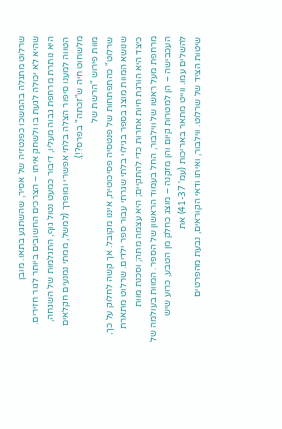שרלוט מתגלה בהמשכו כפנטזיה של אסיר, שהשתגע בתאו. מובן
שהיא לא יכולה לגעת בו ולשחק איתו – הצרכים החשובים ביותר לגור חזירים.
היא נותרת מרחפת גבוה מעליו, דיבור כמעט נטול גוף, התגלמות של השגחה,
הטווה למענו סיפור הצלה בלתי אפשרי ומופרך (למשל, ממתי נמנעים חקלאים
מלשחוט חיה ש"זכתה" בפרס?!).
מוות פירוש "הרשת של
שרלוט" כהתפתחות של פנטסיה פסיכוטית, איננו מקובל. אך קשה לחלוק על כך,
שנושא המוות מוצג בספר בגילוי בלתי שגרתי עבור ספר ילדים. שרלוט מתארת
כיצד היא הורגת חיות אחרות כדי להתקיים; היא עצמה מתה; וסכנת מוות
מרחפת מעל ראשו של ווילבור, החל בעמוד הראשון של הספר. המוות בעולמה של
העכבישה – הן למטרות קיום והן מזקנה – מוצג כחלק מן הטבע, כרוע שיש
להשלים עמו. ווייט מתאר באריכות (עמ' 41-37) את
שיטות הציד של שרלוט. ווילבור, ואיתו ודאי הקוראים, נבעת מהפרטים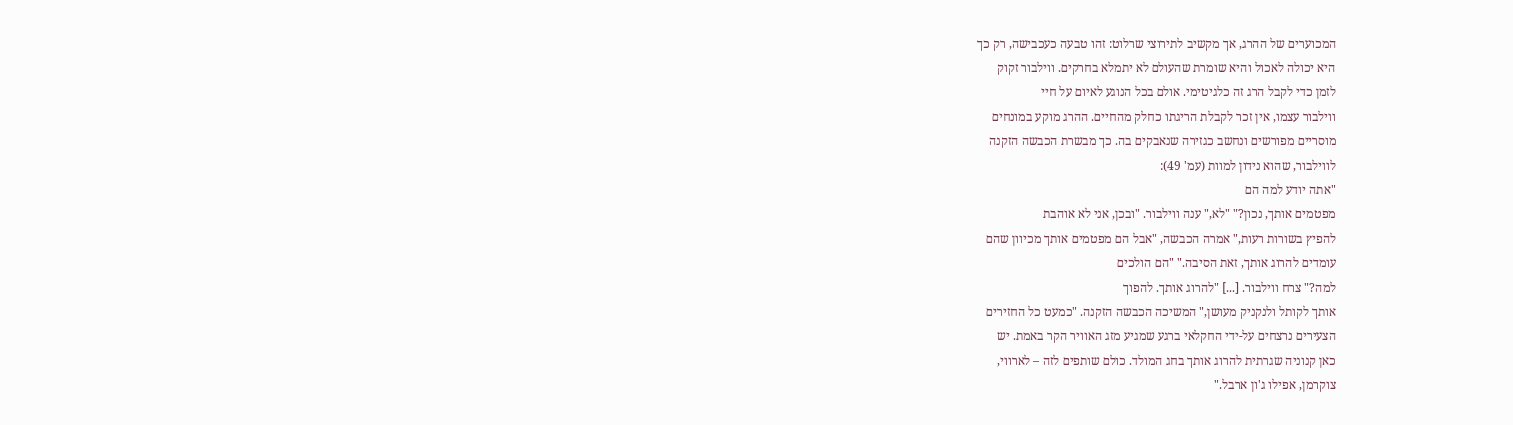המכוערים של ההרג, אך מקשיב לתירוצי שרלוט: זהו טבעה כעכבישה, רק כך
היא יכולה לאכול והיא שומרת שהעולם לא יתמלא בחרקים. ווילבור זקוק
לזמן כדי לקבל הרג זה כלגיטימי. אולם בכל הנוגע לאיום על חיי
ווילבור עצמו, אין זכר לקבלת הריגתו כחלק מהחיים. ההרג מוקע במונחים
מוסריים מפורשים ונחשב כגזירה שנאבקים בה. כך מבשרת הכבשה הזקנה
לווילבור, שהוא נידון למוות (עמ' 49):
"אתה יודע למה הם
מפטמים אותך, נכון?" "לא," ענה ווילבור. "ובכן, אני לא אוהבת
להפיץ בשורות רעות," אמרה הכבשה, "אבל הם מפטמים אותך מכיוון שהם
עומדים להרוג אותך, זאת הסיבה." "הם הולכים
למה?" צרח ווילבור. [...] "להרוג אותך. להפוך
אותך לקותל ולנקניק מעושן," המשיכה הכבשה הזקנה. "כמעט כל החזירים
הצעירים נרצחים על-ידי החקלאי ברגע שמגיע מזג האוויר הקר באמת. יש
כאן קנוניה שגרתית להרוג אותך בחג המולד. כולם שותפים לזה – לארווי,
צוקרמן, אפילו ג'ון ארבל."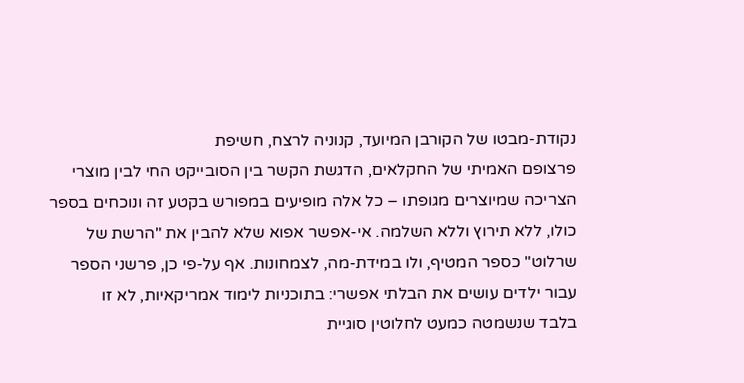נקודת-מבטו של הקורבן המיועד, קנוניה לרצח, חשיפת
פרצופם האמיתי של החקלאים, הדגשת הקשר בין הסובייקט החי לבין מוצרי
הצריכה שמיוצרים מגופתו – כל אלה מופיעים במפורש בקטע זה ונוכחים בספר
כולו, ללא תירוץ וללא השלמה. אי-אפשר אפוא שלא להבין את "הרשת של
שרלוט" כספר המטיף, ולו במידת-מה, לצמחונות. אף על-פי כן, פרשני הספר
עבור ילדים עושים את הבלתי אפשרי: בתוכניות לימוד אמריקאיות, לא זו
בלבד שנשמטה כמעט לחלוטין סוגיית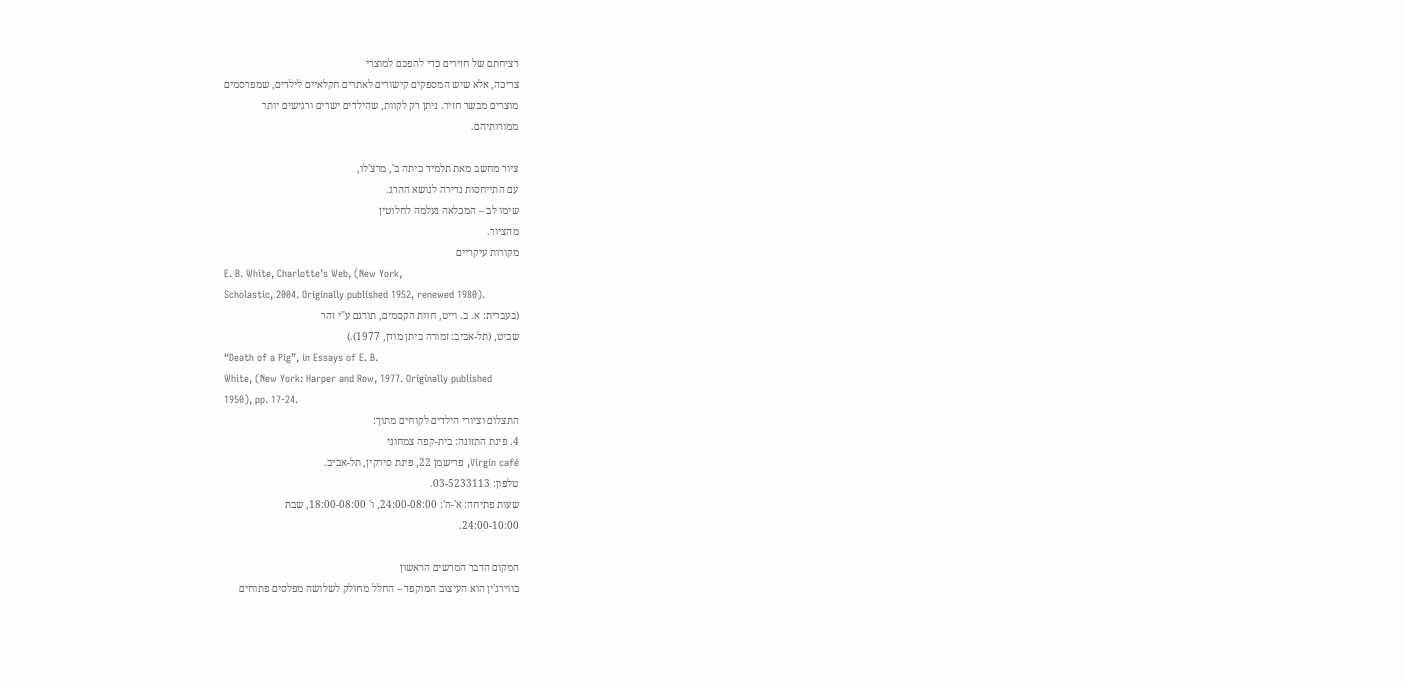רציחתם של חזירים כדי להפכם למוצרי
צריכה, אלא שיש המספקים קישורים לאתרים חקלאיים לילדים, שמפרסמים
מוצרים מבשר חזיר. ניתן רק לקוות, שהילדים ישרים ורגישים יותר
ממורותיהם.

ציור מחשב מאת תלמיד כיתה ב', מרצ'לו,
עם התייחסות נדירה לנושא ההרג.
שימו לב – המכלאה נעלמה לחלוטין
מהציור.
מקורות עיקריים
E. B. White, Charlotte’s Web, (New York,
Scholastic, 2004. Originally published 1952, renewed 1980).
(בעברית: א. ב. וייט, חוות הקסמים, תורגם ע"י זהר
שביט, (תל-אביב: זמורה ביתן מודן, 1977).)
“Death of a Pig”, in Essays of E. B.
White, (New York: Harper and Row, 1977. Originally published
1950), pp. 17-24.
התצלום וציורי הילדים לקוחים מתוך:
4. פינת התזונה: בית-קפה צמחוני
Virgin café, פרישמן 22, פינת סירקין, תל-אביב.
טלפון: 03-5233113.
שעות פתיחה: א'-ה': 24:00-08:00, ו' 18:00-08:00, שבת
24:00-10:00.

המקום הדבר המרשים הראשון
בווירג'ין הוא העיצוב המוקפד – החלל מחולק לשלושה מפלסים פתוחים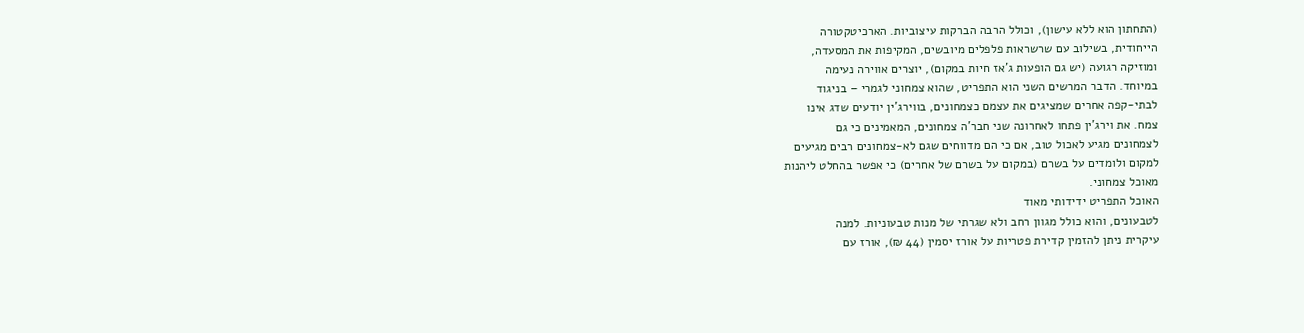(התחתון הוא ללא עישון), וכולל הרבה הברקות עיצוביות. הארכיטקטורה
הייחודית, בשילוב עם שרשראות פלפלים מיובשים, המקיפות את המסעדה,
ומוזיקה רגועה (יש גם הופעות ג'אז חיות במקום), יוצרים אווירה נעימה
במיוחד. הדבר המרשים השני הוא התפריט, שהוא צמחוני לגמרי – בניגוד
לבתי-קפה אחרים שמציגים את עצמם כצמחונים, בווירג'ין יודעים שדג אינו
צמח. את וירג'ין פתחו לאחרונה שני חבר'ה צמחונים, המאמינים כי גם
לצמחונים מגיע לאכול טוב, אם כי הם מדווחים שגם לא-צמחונים רבים מגיעים
למקום ולומדים על בשרם (במקום על בשרם של אחרים) כי אפשר בהחלט ליהנות
מאוכל צמחוני.
האוכל התפריט ידידותי מאוד
לטבעונים, והוא כולל מגוון רחב ולא שגרתי של מנות טבעוניות. למנה
עיקרית ניתן להזמין קדירת פטריות על אורז יסמין (44 ₪), אורז עם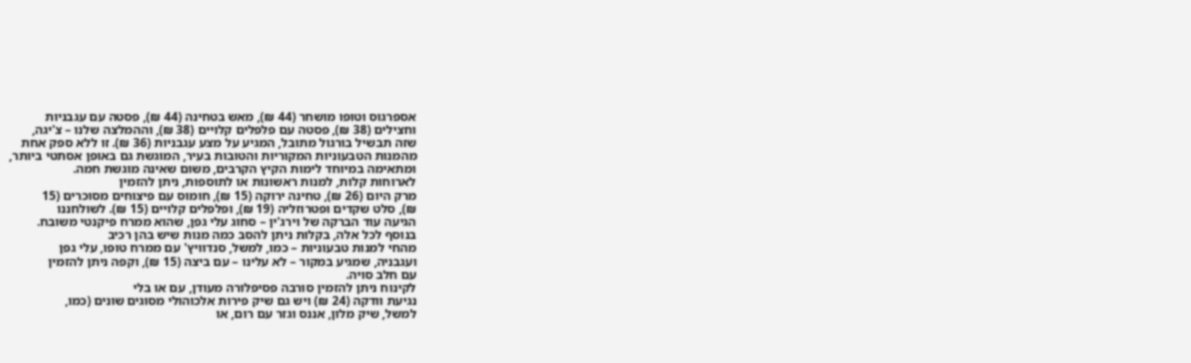אספרגוס וטופו מושחר (44 ₪), מאש בטחינה (44 ₪), פסטה עם עגבניות
וחצילים (38 ₪), פסטה עם פלפלים קלויים (38 ₪), וההמלצה שלנו – צ'יגה,
שזה תבשיל בורגול מתובל, המגיע על מצע עגבניות (36 ₪). זו ללא ספק אחת
מהמנות הטבעוניות המקוריות והטובות בעיר, המוגשת גם באופן אסתטי ביותר,
ומתאימה במיוחד לימות הקיץ הקרבים, משום שאינה מוגשת חמה.
לארוחות קלות, למנות ראשונות או לתוספות, ניתן להזמין
מרק היום (26 ₪), טחינה ירוקה (15 ₪), חומוס עם פיצוחים מסוכרים (15
₪), סלט שקדים ופטרוזליה (19 ₪), ופלפלים קלויים (15 ₪). לשולחננו
הגיעה עוד הברקה של וירג'ין – סחוג עלי גפן, שהוא ממרח פיקנטי משובח.
בנוסף לכל אלה, בקלות ניתן להסב כמה מנות שיש בהן רכיב
מהחי למנות טבעוניות – כמו, למשל, סנדוויץ' עם ממרח טופו, עלי גפן
ועגבניה, שמגיע במקור – לא עלינו – עם ביצה (15 ₪), וקפה ניתן להזמין
עם חלב סויה.
לקינוח ניתן להזמין סורבה פסיפלורה מעודן, עם או בלי
נגיעת וודקה (24 ₪) ויש גם שיק פירות אלכוהולי מסוגים שונים (כמו,
למשל, שיק מלון, אננס וגזר עם רום, או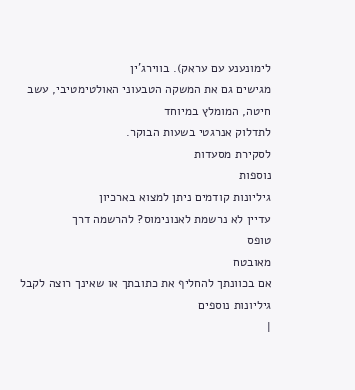לימונענע עם עראק). בווירג'ין
מגישים גם את המשקה הטבעוני האולטימטיבי, עשב חיטה, המומלץ במיוחד
לתדלוק אנרגטי בשעות הבוקר.
לסקירת מסעדות
נוספות
גיליונות קודמים ניתן למצוא בארכיון
עדיין לא נרשמת לאנונימוס? להרשמה דרך
טופס
מאובטח
אם בכוונתך להחליף את כתובתך או שאינך רוצה לקבל
גיליונות נוספים
|